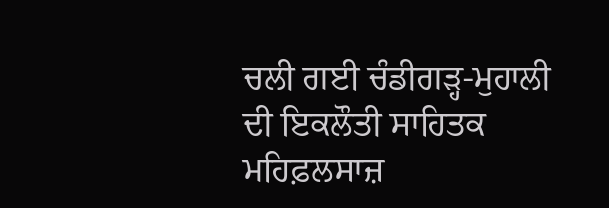ਚਲੀ ਗਈ ਚੰਡੀਗੜ੍ਹ-ਮੁਹਾਲੀ ਦੀ ਇਕਲੌਤੀ ਸਾਹਿਤਕ ਮਹਿਫ਼ਲਸਾਜ਼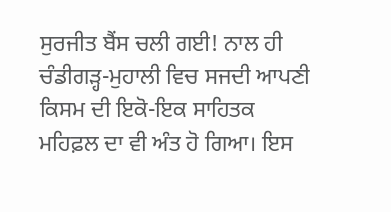ਸੁਰਜੀਤ ਬੈਂਸ ਚਲੀ ਗਈ! ਨਾਲ ਹੀ ਚੰਡੀਗੜ੍ਹ-ਮੁਹਾਲੀ ਵਿਚ ਸਜਦੀ ਆਪਣੀ ਕਿਸਮ ਦੀ ਇਕੋ-ਇਕ ਸਾਹਿਤਕ ਮਹਿਫ਼ਲ ਦਾ ਵੀ ਅੰਤ ਹੋ ਗਿਆ। ਇਸ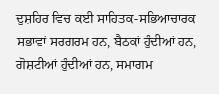ਦੁਸ਼ਹਿਰ ਵਿਚ ਕਈ ਸਾਹਿਤਕ-ਸਭਿਆਚਾਰਕ ਸਭਾਵਾਂ ਸਰਗਰਮ ਹਨ, ਬੈਠਕਾਂ ਹੁੰਦੀਆਂ ਹਨ, ਗੋਸ਼ਟੀਆਂ ਹੁੰਦੀਆਂ ਹਨ, ਸਮਾਗਮ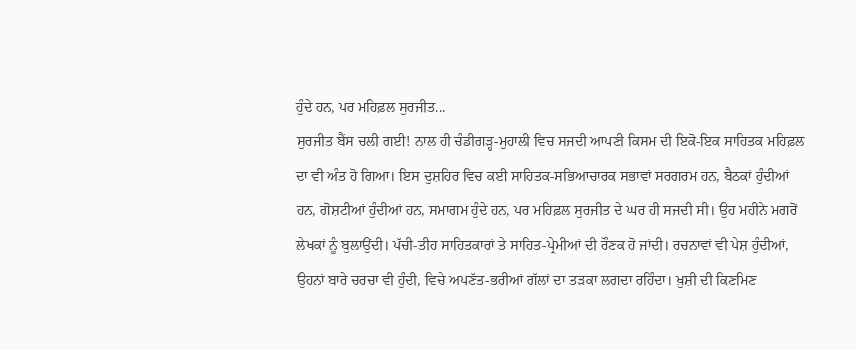ਹੁੰਦੇ ਹਨ, ਪਰ ਮਹਿਫ਼ਲ ਸੁਰਜੀਤ...
ਸੁਰਜੀਤ ਬੈਂਸ ਚਲੀ ਗਈ! ਨਾਲ ਹੀ ਚੰਡੀਗੜ੍ਹ-ਮੁਹਾਲੀ ਵਿਚ ਸਜਦੀ ਆਪਣੀ ਕਿਸਮ ਦੀ ਇਕੋ-ਇਕ ਸਾਹਿਤਕ ਮਹਿਫ਼ਲ ਦਾ ਵੀ ਅੰਤ ਹੋ ਗਿਆ। ਇਸ ਦੁਸ਼ਹਿਰ ਵਿਚ ਕਈ ਸਾਹਿਤਕ-ਸਭਿਆਚਾਰਕ ਸਭਾਵਾਂ ਸਰਗਰਮ ਹਨ, ਬੈਠਕਾਂ ਹੁੰਦੀਆਂ ਹਨ, ਗੋਸ਼ਟੀਆਂ ਹੁੰਦੀਆਂ ਹਨ, ਸਮਾਗਮ ਹੁੰਦੇ ਹਨ, ਪਰ ਮਹਿਫ਼ਲ ਸੁਰਜੀਤ ਦੇ ਘਰ ਹੀ ਸਜਦੀ ਸੀ। ਉਹ ਮਹੀਨੇ ਮਗਰੋਂ ਲੇਖਕਾਂ ਨੂੰ ਬੁਲਾਉਂਦੀ। ਪੱਚੀ-ਤੀਹ ਸਾਹਿਤਕਾਰਾਂ ਤੇ ਸਾਹਿਤ-ਪ੍ਰੇਮੀਆਂ ਦੀ ਰੌਣਕ ਹੋ ਜਾਂਦੀ। ਰਚਨਾਵਾਂ ਵੀ ਪੇਸ਼ ਹੁੰਦੀਆਂ, ਉਹਨਾਂ ਬਾਰੇ ਚਰਚਾ ਵੀ ਹੁੰਦੀ, ਵਿਚੇ ਅਪਣੱਤ-ਭਰੀਆਂ ਗੱਲਾਂ ਦਾ ਤੜਕਾ ਲਗਦਾ ਰਹਿੰਦਾ। ਖ਼ੁਸ਼ੀ ਦੀ ਕਿਣਮਿਣ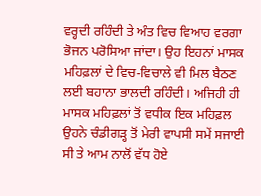ਵਰ੍ਹਦੀ ਰਹਿੰਦੀ ਤੇ ਅੰਤ ਵਿਚ ਵਿਆਹ ਵਰਗਾ ਭੋਜਨ ਪਰੋਸਿਆ ਜਾਂਦਾ। ਉਹ ਇਹਨਾਂ ਮਾਸਕ ਮਹਿਫ਼ਲਾਂ ਦੇ ਵਿਚ-ਵਿਚਾਲੇ ਵੀ ਮਿਲ ਬੈਠਣ ਲਈ ਬਹਾਨਾ ਭਾਲਦੀ ਰਹਿੰਦੀ। ਅਜਿਹੀ ਹੀ ਮਾਸਕ ਮਹਿਫ਼ਲਾਂ ਤੋਂ ਵਧੀਕ ਇਕ ਮਹਿਫ਼ਲ ਉਹਨੇ ਚੰਡੀਗੜ੍ਹ ਤੋਂ ਮੇਰੀ ਵਾਪਸੀ ਸਮੇਂ ਸਜਾਈ ਸੀ ਤੇ ਆਮ ਨਾਲੋਂ ਵੱਧ ਹੋਏ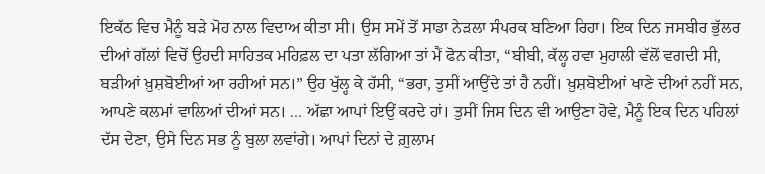ਇਕੱਠ ਵਿਚ ਮੈਨੂੰ ਬੜੇ ਮੋਹ ਨਾਲ ਵਿਦਾਅ ਕੀਤਾ ਸੀ। ਉਸ ਸਮੇਂ ਤੋਂ ਸਾਡਾ ਨੇੜਲਾ ਸੰਪਰਕ ਬਣਿਆ ਰਿਹਾ। ਇਕ ਦਿਨ ਜਸਬੀਰ ਭੁੱਲਰ ਦੀਆਂ ਗੱਲਾਂ ਵਿਚੋਂ ਉਹਦੀ ਸਾਹਿਤਕ ਮਹਿਫ਼ਲ ਦਾ ਪਤਾ ਲੱਗਿਆ ਤਾਂ ਮੈਂ ਫੋਨ ਕੀਤਾ, “ਬੀਬੀ, ਕੱਲ੍ਹ ਹਵਾ ਮੁਹਾਲੀ ਵੱਲੋਂ ਵਗਦੀ ਸੀ, ਬੜੀਆਂ ਖ਼ੁਸ਼ਬੋਈਆਂ ਆ ਰਹੀਆਂ ਸਨ।” ਉਹ ਖੁੱਲ੍ਹ ਕੇ ਹੱਸੀ, “ਭਰਾ, ਤੁਸੀਂ ਆਉਂਦੇ ਤਾਂ ਹੈ ਨਹੀਂ। ਖ਼ੁਸ਼ਬੋਈਆਂ ਖਾਣੇ ਦੀਆਂ ਨਹੀਂ ਸਨ, ਆਪਣੇ ਕਲਮਾਂ ਵਾਲਿਆਂ ਦੀਆਂ ਸਨ। ... ਅੱਛਾ ਆਪਾਂ ਇਉਂ ਕਰਦੇ ਹਾਂ। ਤੁਸੀਂ ਜਿਸ ਦਿਨ ਵੀ ਆਉਣਾ ਹੋਵੇ, ਮੈਨੂੰ ਇਕ ਦਿਨ ਪਹਿਲਾਂ ਦੱਸ ਦੇਣਾ, ਉਸੇ ਦਿਨ ਸਭ ਨੂੰ ਬੁਲਾ ਲਵਾਂਗੇ। ਆਪਾਂ ਦਿਨਾਂ ਦੇ ਗ਼ੁਲਾਮ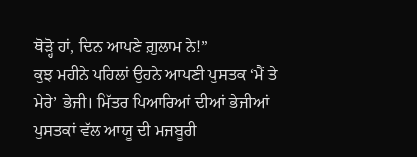ਥੋੜ੍ਹੋ ਹਾਂ, ਦਿਨ ਆਪਣੇ ਗ਼ੁਲਾਮ ਨੇ!”
ਕੁਝ ਮਹੀਨੇ ਪਹਿਲਾਂ ਉਹਨੇ ਆਪਣੀ ਪੁਸਤਕ ‘ਮੈਂ ਤੇ ਮੇਰੇ’ ਭੇਜੀ। ਮਿੱਤਰ ਪਿਆਰਿਆਂ ਦੀਆਂ ਭੇਜੀਆਂ ਪੁਸਤਕਾਂ ਵੱਲ ਆਯੂ ਦੀ ਮਜਬੂਰੀ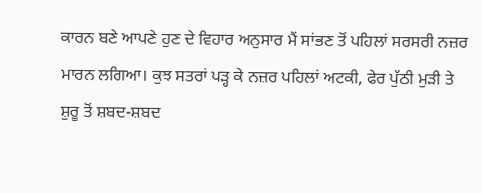ਕਾਰਨ ਬਣੇ ਆਪਣੇ ਹੁਣ ਦੇ ਵਿਹਾਰ ਅਨੁਸਾਰ ਮੈਂ ਸਾਂਭਣ ਤੋਂ ਪਹਿਲਾਂ ਸਰਸਰੀ ਨਜ਼ਰ ਮਾਰਨ ਲਗਿਆ। ਕੁਝ ਸਤਰਾਂ ਪੜ੍ਹ ਕੇ ਨਜ਼ਰ ਪਹਿਲਾਂ ਅਟਕੀ, ਫੇਰ ਪੁੱਠੀ ਮੁੜੀ ਤੇ ਸ਼ੁਰੂ ਤੋਂ ਸ਼ਬਦ-ਸ਼ਬਦ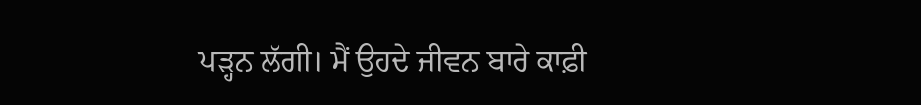ਪੜ੍ਹਨ ਲੱਗੀ। ਮੈਂ ਉਹਦੇ ਜੀਵਨ ਬਾਰੇ ਕਾਫ਼ੀ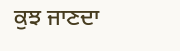ਕੁਝ ਜਾਣਦਾ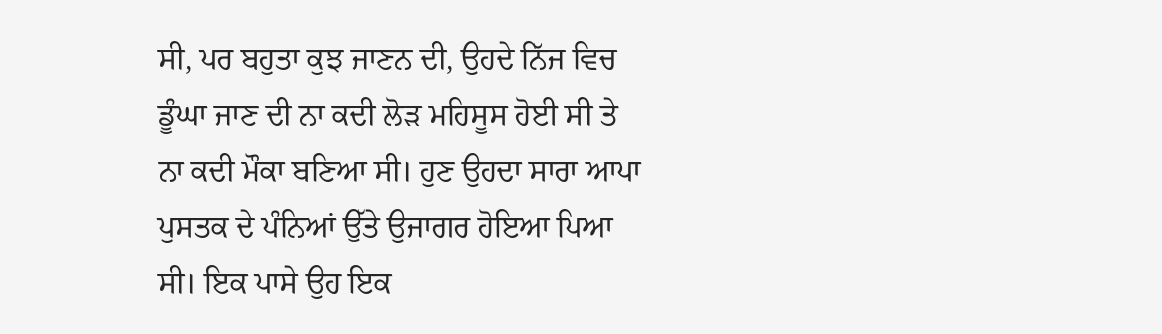ਸੀ, ਪਰ ਬਹੁਤਾ ਕੁਝ ਜਾਣਨ ਦੀ, ਉਹਦੇ ਨਿੱਜ ਵਿਚ ਡੂੰਘਾ ਜਾਣ ਦੀ ਨਾ ਕਦੀ ਲੋੜ ਮਹਿਸੂਸ ਹੋਈ ਸੀ ਤੇ ਨਾ ਕਦੀ ਮੌਕਾ ਬਣਿਆ ਸੀ। ਹੁਣ ਉਹਦਾ ਸਾਰਾ ਆਪਾ ਪੁਸਤਕ ਦੇ ਪੰਨਿਆਂ ਉੱਤੇ ਉਜਾਗਰ ਹੋਇਆ ਪਿਆ ਸੀ। ਇਕ ਪਾਸੇ ਉਹ ਇਕ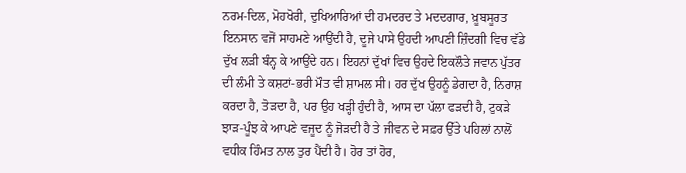ਨਰਮ-ਦਿਲ, ਮੋਹਖੋਰੀ, ਦੁਖਿਆਰਿਆਂ ਦੀ ਹਮਦਰਦ ਤੇ ਮਦਦਗਾਰ, ਖ਼ੂਬਸੂਰਤ ਇਨਸਾਨ ਵਜੋਂ ਸਾਹਮਣੇ ਆਉਂਦੀ ਹੈ, ਦੂਜੇ ਪਾਸੇ ਉਹਦੀ ਆਪਣੀ ਜ਼ਿੰਦਗੀ ਵਿਚ ਵੱਡੇ ਦੁੱਖ ਲੜੀ ਬੰਨ੍ਹ ਕੇ ਆਉਂਦੇ ਹਨ। ਇਹਨਾਂ ਦੁੱਖਾਂ ਵਿਚ ਉਹਦੇ ਇਕਲੌਤੇ ਜਵਾਨ ਪੁੱਤਰ ਦੀ ਲੰਮੀ ਤੇ ਕਸ਼ਟਾਂ-ਭਰੀ ਮੌਤ ਵੀ ਸ਼ਾਮਲ ਸੀ। ਹਰ ਦੁੱਖ ਉਹਨੂੰ ਡੇਗਦਾ ਹੈ, ਨਿਰਾਸ਼ ਕਰਦਾ ਹੈ, ਤੋੜਦਾ ਹੈ, ਪਰ ਉਹ ਖੜ੍ਹੀ ਹੁੰਦੀ ਹੈ, ਆਸ ਦਾ ਪੱਲਾ ਫੜਦੀ ਹੈ, ਟੁਕੜੇ ਝਾੜ-ਪੂੰਝ ਕੇ ਆਪਣੇ ਵਜੂਦ ਨੂੰ ਜੋੜਦੀ ਹੈ ਤੇ ਜੀਵਨ ਦੇ ਸਫ਼ਰ ਉੱਤੇ ਪਹਿਲਾਂ ਨਾਲੋਂ ਵਧੀਕ ਹਿੰਮਤ ਨਾਲ ਤੁਰ ਪੈਂਦੀ ਹੈ। ਹੋਰ ਤਾਂ ਹੋਰ,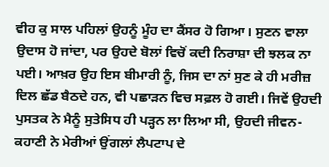ਵੀਹ ਕੁ ਸਾਲ ਪਹਿਲਾਂ ਉਹਨੂੰ ਮੂੰਹ ਦਾ ਕੈਂਸਰ ਹੋ ਗਿਆ। ਸੁਣਨ ਵਾਲਾ ਉਦਾਸ ਹੋ ਜਾਂਦਾ, ਪਰ ਉਹਦੇ ਬੋਲਾਂ ਵਿਚੋਂ ਕਦੀ ਨਿਰਾਸ਼ਾ ਦੀ ਝਲਕ ਨਾ ਪਈ। ਆਖ਼ਰ ਉਹ ਇਸ ਬੀਮਾਰੀ ਨੂੰ, ਜਿਸ ਦਾ ਨਾਂ ਸੁਣ ਕੇ ਹੀ ਮਰੀਜ਼ ਦਿਲ ਛੱਡ ਬੈਠਦੇ ਹਨ, ਵੀ ਪਛਾੜਨ ਵਿਚ ਸਫ਼ਲ ਹੋ ਗਈ। ਜਿਵੇਂ ਉਹਦੀ ਪੁਸਤਕ ਨੇ ਮੈਨੂੰ ਸੁਤੇਸਿਧ ਹੀ ਪੜ੍ਹਨ ਲਾ ਲਿਆ ਸੀ, ਉਹਦੀ ਜੀਵਨ-ਕਹਾਣੀ ਨੇ ਮੇਰੀਆਂ ਉਂਗਲਾਂ ਲੈਪਟਾਪ ਦੇ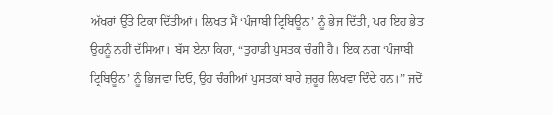ਅੱਖਰਾਂ ਉੱਤੇ ਟਿਕਾ ਦਿੱਤੀਆਂ। ਲਿਖਤ ਮੈਂ ‘ਪੰਜਾਬੀ ਟ੍ਰਿਬਿਊਨ’ ਨੂੰ ਭੇਜ ਦਿੱਤੀ, ਪਰ ਇਹ ਭੇਤ ਉਹਨੂੰ ਨਹੀਂ ਦੱਸਿਆ। ਬੱਸ ਏਨਾ ਕਿਹਾ, “ਤੁਹਾਡੀ ਪੁਸਤਕ ਚੰਗੀ ਹੈ। ਇਕ ਨਗ ‘ਪੰਜਾਬੀ ਟ੍ਰਿਬਿਊਨ’ ਨੂੰ ਭਿਜਵਾ ਦਿਓ, ਉਹ ਚੰਗੀਆਂ ਪੁਸਤਕਾਂ ਬਾਰੇ ਜ਼ਰੂਰ ਲਿਖਵਾ ਦਿੰਦੇ ਹਨ।” ਜਦੋਂ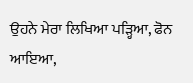ਉਹਨੇ ਮੇਰਾ ਲਿਖਿਆ ਪੜ੍ਹਿਆ, ਫੋਨ ਆਇਆ,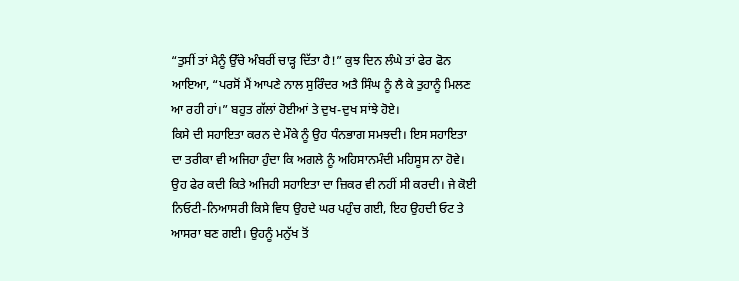“ਤੁਸੀਂ ਤਾਂ ਮੈਨੂੰ ਉੱਚੇ ਅੰਬਰੀਂ ਚਾੜ੍ਹ ਦਿੱਤਾ ਹੈ!” ਕੁਝ ਦਿਨ ਲੰਘੇ ਤਾਂ ਫੇਰ ਫੋਨ ਆਇਆ, “ਪਰਸੋਂ ਮੈਂ ਆਪਣੇ ਨਾਲ ਸੁਰਿੰਦਰ ਅਤੈ ਸਿੰਘ ਨੂੰ ਲੈ ਕੇ ਤੁਹਾਨੂੰ ਮਿਲਣ ਆ ਰਹੀ ਹਾਂ।” ਬਹੁਤ ਗੱਲਾਂ ਹੋਈਆਂ ਤੇ ਦੁਖ-ਦੁਖ ਸਾਂਝੇ ਹੋਏ।
ਕਿਸੇ ਦੀ ਸਹਾਇਤਾ ਕਰਨ ਦੇ ਮੌਕੇ ਨੂੰ ਉਹ ਧੰਨਭਾਗ ਸਮਝਦੀ। ਇਸ ਸਹਾਇਤਾ ਦਾ ਤਰੀਕਾ ਵੀ ਅਜਿਹਾ ਹੁੰਦਾ ਕਿ ਅਗਲੇ ਨੂੰ ਅਹਿਸਾਨਮੰਦੀ ਮਹਿਸੂਸ ਨਾ ਹੋਵੇ। ਉਹ ਫੇਰ ਕਦੀ ਕਿਤੇ ਅਜਿਹੀ ਸਹਾਇਤਾ ਦਾ ਜ਼ਿਕਰ ਵੀ ਨਹੀਂ ਸੀ ਕਰਦੀ। ਜੇ ਕੋਈ ਨਿਓਟੀ-ਨਿਆਸਰੀ ਕਿਸੇ ਵਿਧ ਉਹਦੇ ਘਰ ਪਹੁੰਚ ਗਈ, ਇਹ ਉਹਦੀ ਓਟ ਤੇ ਆਸਰਾ ਬਣ ਗਈ। ਉਹਨੂੰ ਮਨੁੱਖ ਤੋਂ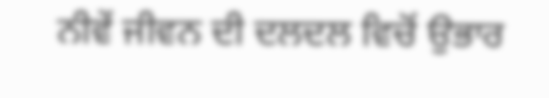ਨੀਵੇਂ ਜੀਵਨ ਦੀ ਦਲਦਲ ਵਿਚੋਂ ਉਭਾਰ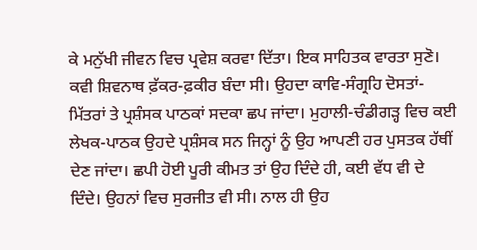ਕੇ ਮਨੁੱਖੀ ਜੀਵਨ ਵਿਚ ਪ੍ਰਵੇਸ਼ ਕਰਵਾ ਦਿੱਤਾ। ਇਕ ਸਾਹਿਤਕ ਵਾਰਤਾ ਸੁਣੋ। ਕਵੀ ਸ਼ਿਵਨਾਥ ਫ਼ੱਕਰ-ਫ਼ਕੀਰ ਬੰਦਾ ਸੀ। ਉਹਦਾ ਕਾਵਿ-ਸੰਗ੍ਰਹਿ ਦੋਸਤਾਂ-ਮਿੱਤਰਾਂ ਤੇ ਪ੍ਰਸ਼ੰਸਕ ਪਾਠਕਾਂ ਸਦਕਾ ਛਪ ਜਾਂਦਾ। ਮੁਹਾਲੀ-ਚੰਡੀਗੜ੍ਹ ਵਿਚ ਕਈ ਲੇਖਕ-ਪਾਠਕ ਉਹਦੇ ਪ੍ਰਸ਼ੰਸਕ ਸਨ ਜਿਨ੍ਹਾਂ ਨੂੰ ਉਹ ਆਪਣੀ ਹਰ ਪੁਸਤਕ ਹੱਥੀਂ ਦੇਣ ਜਾਂਦਾ। ਛਪੀ ਹੋਈ ਪੂਰੀ ਕੀਮਤ ਤਾਂ ਉਹ ਦਿੰਦੇ ਹੀ, ਕਈ ਵੱਧ ਵੀ ਦੇ ਦਿੰਦੇ। ਉਹਨਾਂ ਵਿਚ ਸੁਰਜੀਤ ਵੀ ਸੀ। ਨਾਲ ਹੀ ਉਹ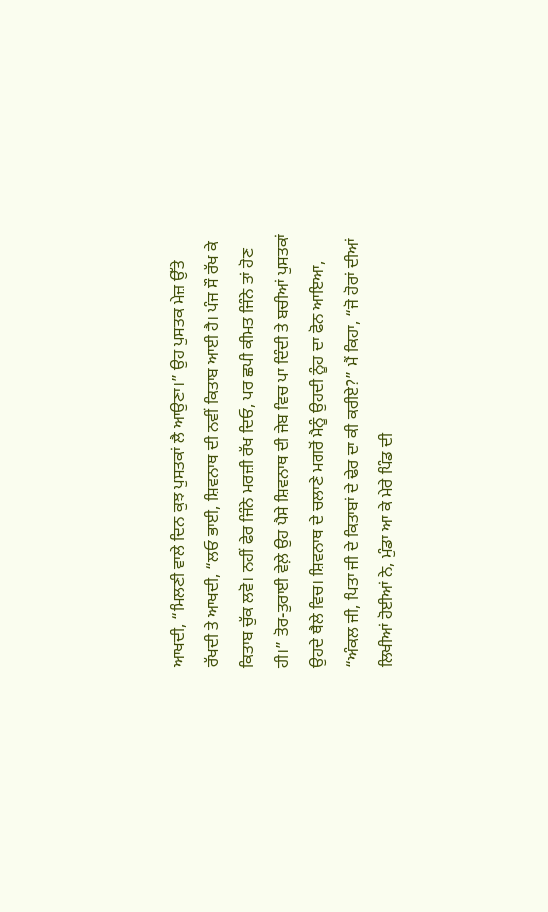ਆਖਦੀ, “ਮਿਲਣੀ ਵਾਲੇ ਦਿਨ ਕੁਝ ਪੁਸਤਕਾਂ ਲੈ ਆਉਣਾ।” ਉਹ ਪੁਸਤਕ ਮੇਜ਼ ਉੱਤੇ ਰੱਖਦੀ ਤੇ ਆਖਦੀ, “ਲਓ ਭਾਈ, ਸ਼ਿਵਨਾਥ ਦੀ ਨਵੀਂ ਕਿਤਾਬ ਆਈ ਹੈ। ਪੰਜ ਸੌ ਰੱਖ ਕੇ ਕਿਤਾਬ ਚੁੱਕ ਲਵੋ। ਨਹੀਂ ਫੇਰ ਜਿੰਨੇ ਮਰਜ਼ੀ ਰੱਖ ਦਿਓ, ਪਰ ਛਪੀ ਕੀਮਤ ਜਿੰਨੇ ਤਾਂ ਹੋਣ ਹੀ।” ਤੋਰ-ਤੁਰਾਈ ਵੇਲ਼ੇ ਉਹ ਪੈਸੇ ਸ਼ਿਵਨਾਥ ਦੀ ਜੇਬ ਵਿਚ ਪਾ ਦਿੰਦੀ ਤੇ ਬਚੀਆਂ ਪੁਸਤਕਾਂ ਉਹਦੇ ਥੈਲੇ ਵਿਚ। ਸ਼ਿਵਨਾਥ ਦੇ ਚਲਾਣੇ ਮਗਰੋਂ ਮੈਨੂੰ ਉਹਦੀ ਨੂੰਹ ਦਾ ਫੋਨ ਆਇਆ, “ਅੰਕਲ ਜੀ, ਪਿਤਾ ਜੀ ਦੇ ਕਿਤਾਬਾਂ ਦੇ ਢੇਰ ਦਾ ਕੀ ਕਰੀਏ?” ਮੈਂ ਕਿਹਾ, “ਜੋ ਹੋਰਾਂ ਦੀਆਂ ਲਿਖੀਆਂ ਹੋਈਆਂ ਨੇ, ਮੁੰਡਾ ਆ ਕੇ ਮੇਰੇ ਪਿੰਡ ਦੀ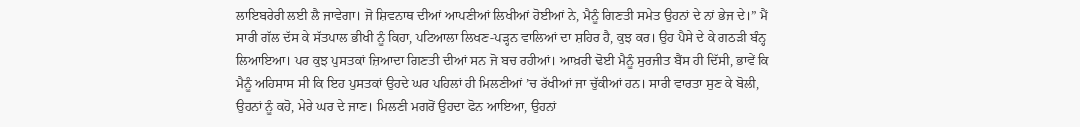ਲਾਇਬਰੇਰੀ ਲਈ ਲੈ ਜਾਵੇਗਾ। ਜੋ ਸ਼ਿਵਨਾਥ ਦੀਆਂ ਆਪਣੀਆਂ ਲਿਖੀਆਂ ਹੋਈਆਂ ਨੇ, ਮੈਨੂੰ ਗਿਣਤੀ ਸਮੇਤ ਉਹਨਾਂ ਦੇ ਨਾਂ ਭੇਜ ਦੇ।” ਮੈਂ ਸਾਰੀ ਗੱਲ ਦੱਸ ਕੇ ਸੱਤਪਾਲ ਭੀਖੀ ਨੂੰ ਕਿਹਾ, ਪਟਿਆਲਾ ਲਿਖਣ-ਪੜ੍ਹਨ ਵਾਲਿਆਂ ਦਾ ਸ਼ਹਿਰ ਹੈ, ਕੁਝ ਕਰ। ਉਹ ਪੈਸੇ ਦੇ ਕੇ ਗਠੜੀ ਬੰਨ੍ਹ ਲਿਆਇਆ। ਪਰ ਕੁਝ ਪੁਸਤਕਾਂ ਜ਼ਿਆਦਾ ਗਿਣਤੀ ਦੀਆਂ ਸਨ ਜੋ ਬਚ ਰਹੀਆਂ। ਆਖ਼ਰੀ ਢੋਈ ਮੈਨੂੰ ਸੁਰਜੀਤ ਬੈਂਸ ਹੀ ਦਿੱਸੀ, ਭਾਵੇਂ ਕਿ ਮੈਨੂੰ ਅਹਿਸਾਸ ਸੀ ਕਿ ਇਹ ਪੁਸਤਕਾਂ ਉਹਦੇ ਘਰ ਪਹਿਲਾਂ ਹੀ ਮਿਲਣੀਆਂ ’ਚ ਰੱਖੀਆਂ ਜਾ ਚੁੱਕੀਆਂ ਹਨ। ਸਾਰੀ ਵਾਰਤਾ ਸੁਣ ਕੇ ਬੋਲੀ, ਉਹਨਾਂ ਨੂੰ ਕਹੋ, ਮੇਰੇ ਘਰ ਦੇ ਜਾਣ। ਮਿਲਣੀ ਮਗਰੋਂ ਉਹਦਾ ਫੋਨ ਆਇਆ, ਉਹਨਾਂ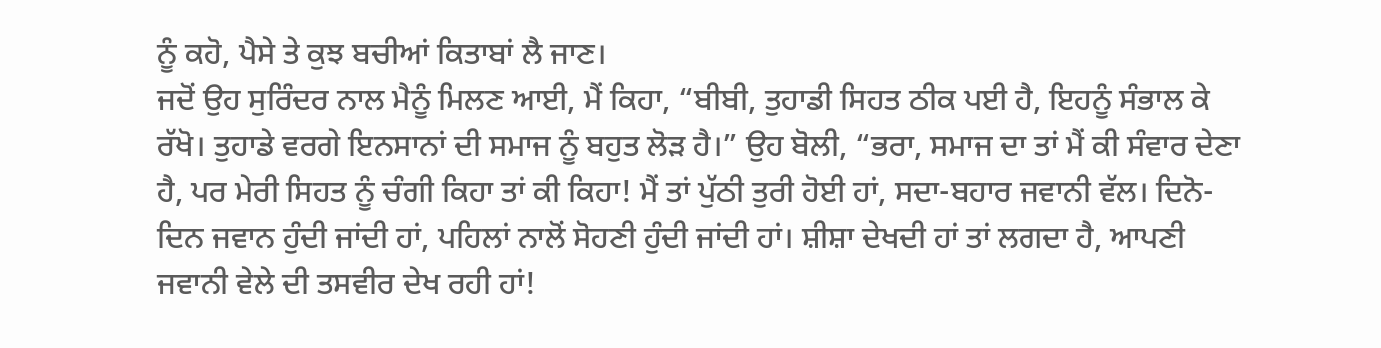ਨੂੰ ਕਹੋ, ਪੈਸੇ ਤੇ ਕੁਝ ਬਚੀਆਂ ਕਿਤਾਬਾਂ ਲੈ ਜਾਣ।
ਜਦੋਂ ਉਹ ਸੁਰਿੰਦਰ ਨਾਲ ਮੈਨੂੰ ਮਿਲਣ ਆਈ, ਮੈਂ ਕਿਹਾ, “ਬੀਬੀ, ਤੁਹਾਡੀ ਸਿਹਤ ਠੀਕ ਪਈ ਹੈ, ਇਹਨੂੰ ਸੰਭਾਲ ਕੇ ਰੱਖੋ। ਤੁਹਾਡੇ ਵਰਗੇ ਇਨਸਾਨਾਂ ਦੀ ਸਮਾਜ ਨੂੰ ਬਹੁਤ ਲੋੜ ਹੈ।” ਉਹ ਬੋਲੀ, “ਭਰਾ, ਸਮਾਜ ਦਾ ਤਾਂ ਮੈਂ ਕੀ ਸੰਵਾਰ ਦੇਣਾ ਹੈ, ਪਰ ਮੇਰੀ ਸਿਹਤ ਨੂੰ ਚੰਗੀ ਕਿਹਾ ਤਾਂ ਕੀ ਕਿਹਾ! ਮੈਂ ਤਾਂ ਪੁੱਠੀ ਤੁਰੀ ਹੋਈ ਹਾਂ, ਸਦਾ-ਬਹਾਰ ਜਵਾਨੀ ਵੱਲ। ਦਿਨੋ-ਦਿਨ ਜਵਾਨ ਹੁੰਦੀ ਜਾਂਦੀ ਹਾਂ, ਪਹਿਲਾਂ ਨਾਲੋਂ ਸੋਹਣੀ ਹੁੰਦੀ ਜਾਂਦੀ ਹਾਂ। ਸ਼ੀਸ਼ਾ ਦੇਖਦੀ ਹਾਂ ਤਾਂ ਲਗਦਾ ਹੈ, ਆਪਣੀ ਜਵਾਨੀ ਵੇਲੇ ਦੀ ਤਸਵੀਰ ਦੇਖ ਰਹੀ ਹਾਂ!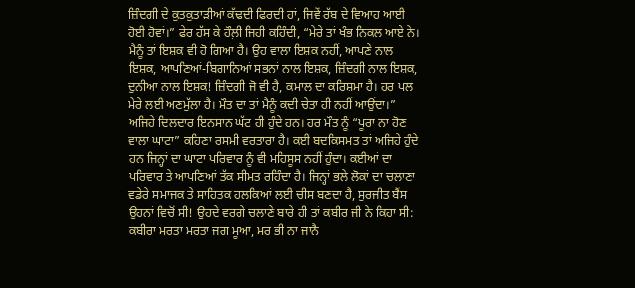ਜ਼ਿੰਦਗੀ ਦੇ ਕੁਤਕੁਤਾੜੀਆਂ ਕੱਢਦੀ ਫਿਰਦੀ ਹਾਂ, ਜਿਵੇਂ ਰੱਬ ਦੇ ਵਿਆਹ ਆਈ ਹੋਈ ਹੋਵਾਂ।” ਫੇਰ ਹੱਸ ਕੇ ਹੌਲ਼ੀ ਜਿਹੀ ਕਹਿੰਦੀ, “ਮੇਰੇ ਤਾਂ ਖੰਭ ਨਿਕਲ ਆਏ ਨੇ। ਮੈਨੂੰ ਤਾਂ ਇਸ਼ਕ ਵੀ ਹੋ ਗਿਆ ਹੈ। ਉਹ ਵਾਲਾ ਇਸ਼ਕ ਨਹੀਂ, ਆਪਣੇ ਨਾਲ ਇਸ਼ਕ, ਆਪਣਿਆਂ-ਬਿਗਾਨਿਆਂ ਸਭਨਾਂ ਨਾਲ ਇਸ਼ਕ, ਜ਼ਿੰਦਗੀ ਨਾਲ ਇਸ਼ਕ, ਦੁਨੀਆ ਨਾਲ ਇਸ਼ਕ! ਜ਼ਿੰਦਗੀ ਜੋ ਵੀ ਹੈ, ਕਮਾਲ ਦਾ ਕਰਿਸ਼ਮਾ ਹੈ। ਹਰ ਪਲ ਮੇਰੇ ਲਈ ਅਣਮੁੱਲਾ ਹੈ। ਮੌਤ ਦਾ ਤਾਂ ਮੈਨੂੰ ਕਦੀ ਚੇਤਾ ਹੀ ਨਹੀਂ ਆਉਂਦਾ।”
ਅਜਿਹੇ ਦਿਲਦਾਰ ਇਨਸਾਨ ਘੱਟ ਹੀ ਹੁੰਦੇ ਹਨ। ਹਰ ਮੌਤ ਨੂੰ “ਪੂਰਾ ਨਾ ਹੋਣ ਵਾਲਾ ਘਾਟਾ” ਕਹਿਣਾ ਰਸਮੀ ਵਰਤਾਰਾ ਹੈ। ਕਈ ਬਦਕਿਸਮਤ ਤਾਂ ਅਜਿਹੇ ਹੁੰਦੇ ਹਨ ਜਿਨ੍ਹਾਂ ਦਾ ਘਾਟਾ ਪਰਿਵਾਰ ਨੂੰ ਵੀ ਮਹਿਸੂਸ ਨਹੀਂ ਹੁੰਦਾ। ਕਈਆਂ ਦਾ ਪਰਿਵਾਰ ਤੇ ਆਪਣਿਆਂ ਤੱਕ ਸੀਮਤ ਰਹਿੰਦਾ ਹੈ। ਜਿਨ੍ਹਾਂ ਭਲੇ ਲੋਕਾਂ ਦਾ ਚਲਾਣਾ ਵਡੇਰੇ ਸਮਾਜਕ ਤੇ ਸਾਹਿਤਕ ਹਲਕਿਆਂ ਲਈ ਚੀਸ ਬਣਦਾ ਹੈ, ਸੁਰਜੀਤ ਬੈਂਸ ਉਹਨਾਂ ਵਿਚੋਂ ਸੀ! ਉਹਦੇ ਵਰਗੇ ਚਲਾਣੇ ਬਾਰੇ ਹੀ ਤਾਂ ਕਬੀਰ ਜੀ ਨੇ ਕਿਹਾ ਸੀ: ਕਬੀਰਾ ਮਰਤਾ ਮਰਤਾ ਜਗ ਮੂਆ, ਮਰ ਭੀ ਨਾ ਜਾਨੈ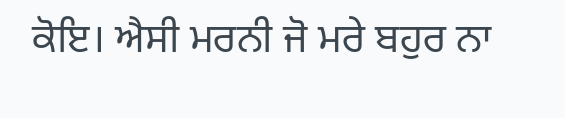ਕੋਇ। ਐਸੀ ਮਰਨੀ ਜੋ ਮਰੇ ਬਹੁਰ ਨਾ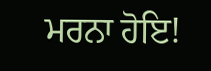ਮਰਨਾ ਹੋਇ!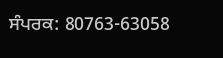ਸੰਪਰਕ: 80763-63058